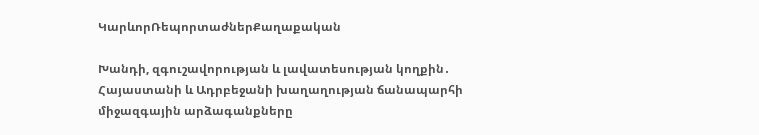ԿարևորՌեպորտաժներՔաղաքական

Խանդի, զգուշավորության և լավատեսության կողքին․ Հայաստանի և Ադրբեջանի խաղաղության ճանապարհի միջազգային արձագանքները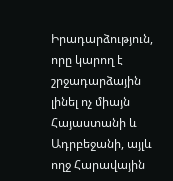Իրադարձություն, որը կարող է շրջադարձային լինել ոչ միայն Հայաստանի և Ադրբեջանի, այլև ողջ Հարավային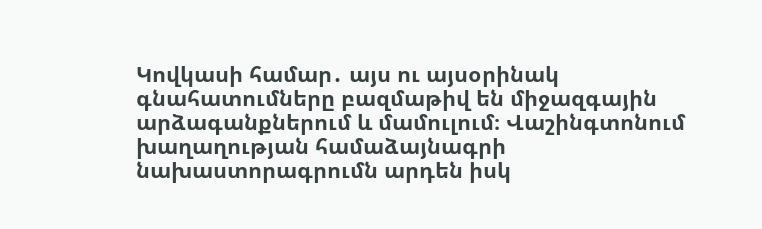Կովկասի համար․ այս ու այսօրինակ գնահատումները բազմաթիվ են միջազգային արձագանքներում և մամուլում։ Վաշինգտոնում  խաղաղության համաձայնագրի նախաստորագրումն արդեն իսկ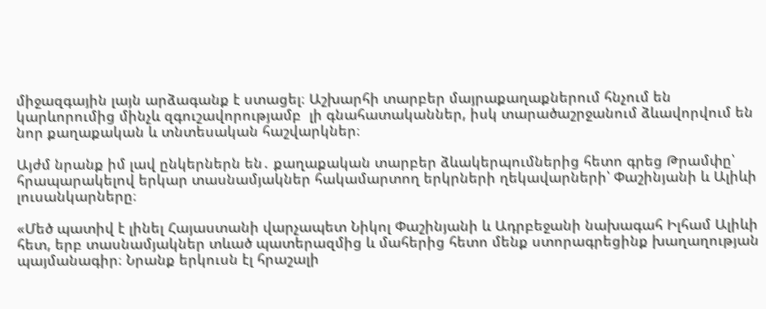միջազգային լայն արձագանք է ստացել։ Աշխարհի տարբեր մայրաքաղաքներում հնչում են կարևորումից մինչև զգուշավորությամբ  լի գնահատականներ, իսկ տարածաշրջանում ձևավորվում են նոր քաղաքական և տնտեսական հաշվարկներ։

Այժմ նրանք իմ լավ ընկերներն են․ քաղաքական տարբեր ձևակերպումներից հետո գրեց Թրամփը՝ հրապարակելով երկար տասնամյակներ հակամարտող երկրների ղեկավարների՝ Փաշինյանի և Ալիևի լուսանկարները։

«Մեծ պատիվ է լինել Հայաստանի վարչապետ Նիկոլ Փաշինյանի և Ադրբեջանի նախագահ Իլհամ Ալիևի հետ, երբ տասնամյակներ տևած պատերազմից և մահերից հետո մենք ստորագրեցինք խաղաղության պայմանագիր։ Նրանք երկուսն էլ հրաշալի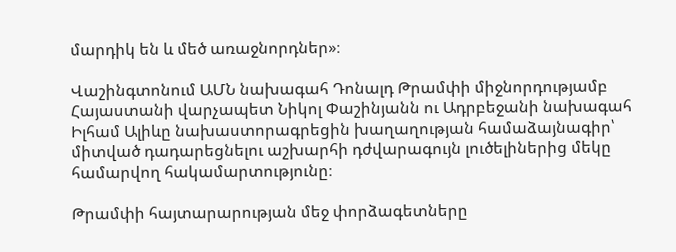մարդիկ են և մեծ առաջնորդներ»։

Վաշինգտոնում ԱՄՆ նախագահ Դոնալդ Թրամփի միջնորդությամբ Հայաստանի վարչապետ Նիկոլ Փաշինյանն ու Ադրբեջանի նախագահ Իլհամ Ալիևը նախաստորագրեցին խաղաղության համաձայնագիր՝ միտված դադարեցնելու աշխարհի դժվարագույն լուծելիներից մեկը համարվող հակամարտությունը։

Թրամփի հայտարարության մեջ փորձագետները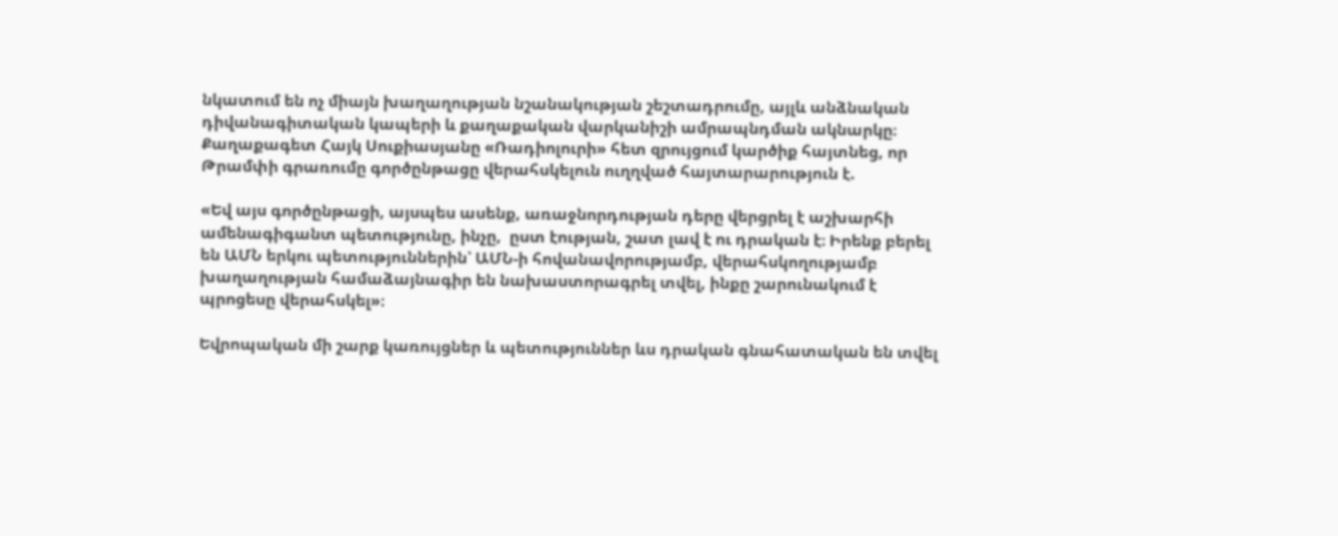նկատում են ոչ միայն խաղաղության նշանակության շեշտադրումը, այլև անձնական դիվանագիտական կապերի և քաղաքական վարկանիշի ամրապնդման ակնարկը։ Քաղաքագետ Հայկ Սուքիասյանը «Ռադիոլուրի» հետ զրույցում կարծիք հայտնեց, որ Թրամփի գրառումը գործընթացը վերահսկելուն ուղղված հայտարարություն է.

«Եվ այս գործընթացի, այսպես ասենք, առաջնորդության դերը վերցրել է աշխարհի ամենագիգանտ պետությունը, ինչը,  ըստ էության, շատ լավ է ու դրական է։ Իրենք բերել են ԱՄՆ երկու պետություններին՝ ԱՄՆ-ի հովանավորությամբ, վերահսկողությամբ խաղաղության համաձայնագիր են նախաստորագրել տվել, ինքը շարունակում է պրոցեսը վերահսկել»։

Եվրոպական մի շարք կառույցներ և պետություններ ևս դրական գնահատական են տվել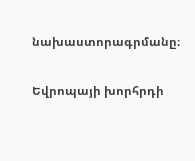նախաստորագրմանը։

Եվրոպայի խորհրդի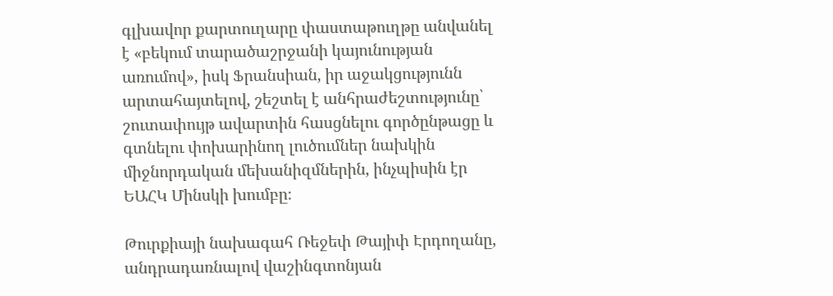գլխավոր քարտուղարը փաստաթուղթը անվանել է «բեկում տարածաշրջանի կայունության առումով», իսկ Ֆրանսիան, իր աջակցությունն արտահայտելով, շեշտել է անհրաժեշտությունը՝ շուտափույթ ավարտին հասցնելու գործընթացը և գտնելու փոխարինող լուծումներ նախկին միջնորդական մեխանիզմներին, ինչպիսին էր ԵԱՀԿ Մինսկի խումբը։

Թուրքիայի նախագահ Ռեջեփ Թայիփ Էրդողանը, անդրադառնալով վաշինգտոնյան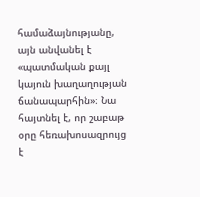համաձայնությանը, այն անվանել է «պատմական քայլ կայուն խաղաղության ճանապարհին»։ Նա հայտնել է, որ շաբաթ օրը հեռախոսազրույց է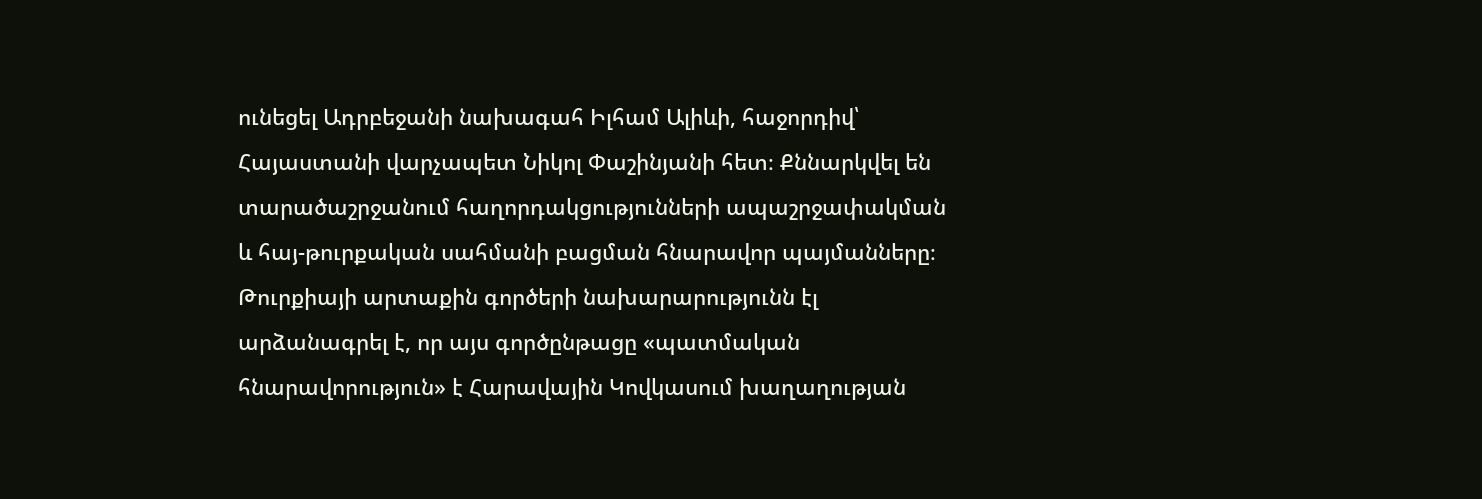ունեցել Ադրբեջանի նախագահ Իլհամ Ալիևի, հաջորդիվ՝ Հայաստանի վարչապետ Նիկոլ Փաշինյանի հետ։ Քննարկվել են տարածաշրջանում հաղորդակցությունների ապաշրջափակման և հայ-թուրքական սահմանի բացման հնարավոր պայմանները։ Թուրքիայի արտաքին գործերի նախարարությունն էլ արձանագրել է, որ այս գործընթացը «պատմական հնարավորություն» է Հարավային Կովկասում խաղաղության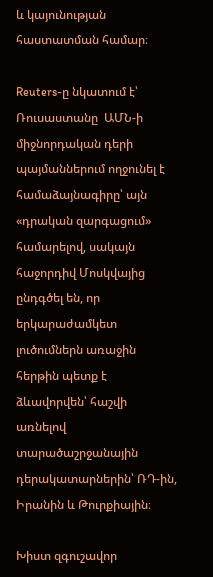և կայունության հաստատման համար։

Reuters-ը նկատում է՝ Ռուսաստանը  ԱՄՆ-ի միջնորդական դերի պայմաններում ողջունել է համաձայնագիրը՝ այն «դրական զարգացում» համարելով, սակայն հաջորդիվ Մոսկվայից ընդգծել են, որ երկարաժամկետ լուծումներն առաջին հերթին պետք է ձևավորվեն՝ հաշվի առնելով տարածաշրջանային դերակատարներին՝ ՌԴ-ին, Իրանին և Թուրքիային։

Խիստ զգուշավոր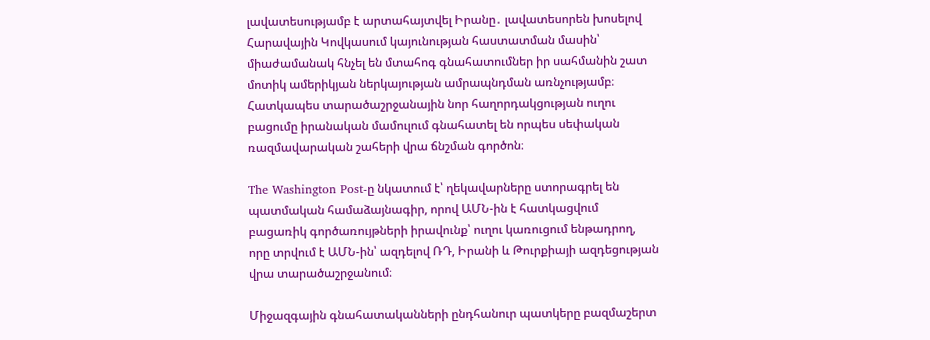լավատեսությամբ է արտահայտվել Իրանը․ լավատեսորեն խոսելով Հարավային Կովկասում կայունության հաստատման մասին՝ միաժամանակ հնչել են մտահոգ գնահատումներ իր սահմանին շատ մոտիկ ամերիկյան ներկայության ամրապնդման առնչությամբ։  Հատկապես տարածաշրջանային նոր հաղորդակցության ուղու բացումը իրանական մամուլում գնահատել են որպես սեփական ռազմավարական շահերի վրա ճնշման գործոն։

The Washington Post-ը նկատում է՝ ղեկավարները ստորագրել են պատմական համաձայնագիր, որով ԱՄՆ-ին է հատկացվում բացառիկ գործառույթների իրավունք՝ ուղու կառուցում ենթադրող,  որը տրվում է ԱՄՆ-ին՝ ազդելով ՌԴ, Իրանի և Թուրքիայի ազդեցության վրա տարածաշրջանում։

Միջազգային գնահատականների ընդհանուր պատկերը բազմաշերտ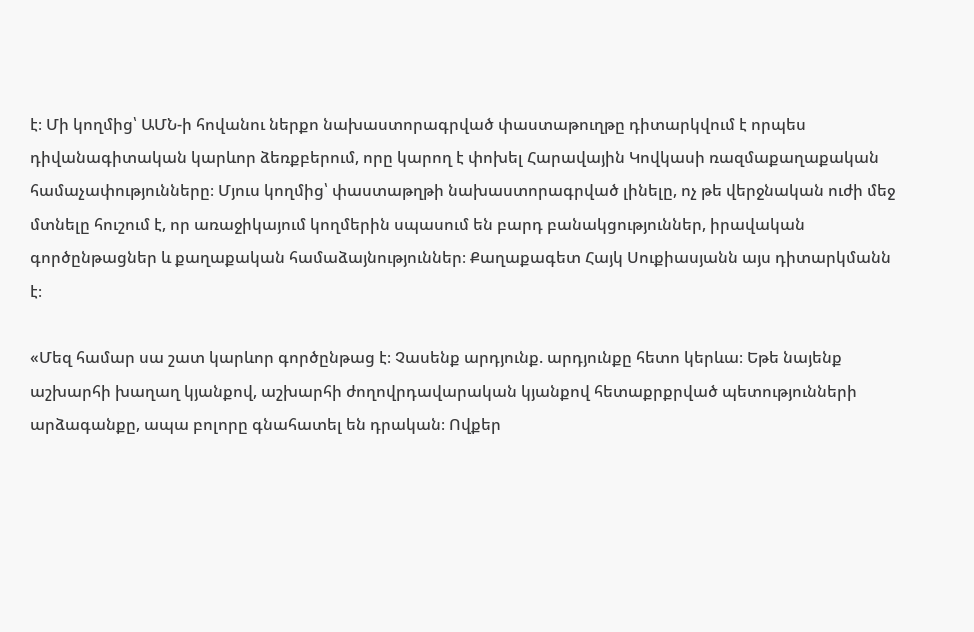է։ Մի կողմից՝ ԱՄՆ-ի հովանու ներքո նախաստորագրված փաստաթուղթը դիտարկվում է որպես դիվանագիտական կարևոր ձեռքբերում, որը կարող է փոխել Հարավային Կովկասի ռազմաքաղաքական համաչափությունները։ Մյուս կողմից՝ փաստաթղթի նախաստորագրված լինելը, ոչ թե վերջնական ուժի մեջ մտնելը հուշում է, որ առաջիկայում կողմերին սպասում են բարդ բանակցություններ, իրավական գործընթացներ և քաղաքական համաձայնություններ։ Քաղաքագետ Հայկ Սուքիասյանն այս դիտարկմանն է։

«Մեզ համար սա շատ կարևոր գործընթաց է։ Չասենք արդյունք. արդյունքը հետո կերևա։ Եթե նայենք աշխարհի խաղաղ կյանքով, աշխարհի ժողովրդավարական կյանքով հետաքրքրված պետությունների արձագանքը, ապա բոլորը գնահատել են դրական։ Ովքեր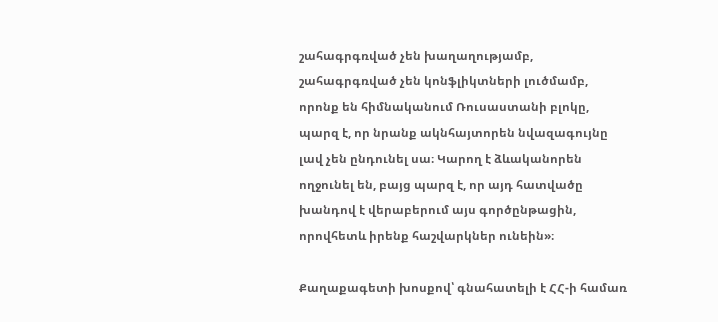շահագրգռված չեն խաղաղությամբ, շահագրգռված չեն կոնֆլիկտների լուծմամբ, որոնք են հիմնականում Ռուսաստանի բլոկը, պարզ է, որ նրանք ակնհայտորեն նվազագույնը լավ չեն ընդունել սա։ Կարող է ձևականորեն ողջունել են, բայց պարզ է, որ այդ հատվածը խանդով է վերաբերում այս գործընթացին, որովհետև իրենք հաշվարկներ ունեին»։

Քաղաքագետի խոսքով՝ գնահատելի է ՀՀ-ի համառ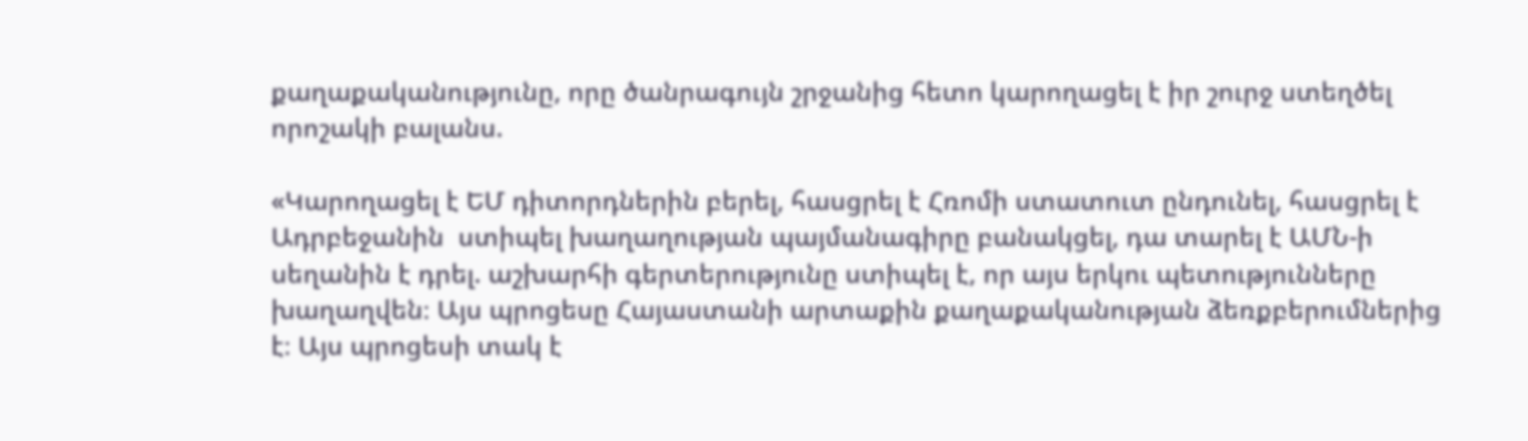քաղաքականությունը, որը ծանրագույն շրջանից հետո կարողացել է իր շուրջ ստեղծել որոշակի բալանս.

«Կարողացել է ԵՄ դիտորդներին բերել, հասցրել է Հռոմի ստատուտ ընդունել, հասցրել է Ադրբեջանին  ստիպել խաղաղության պայմանագիրը բանակցել, դա տարել է ԱՄՆ-ի սեղանին է դրել. աշխարհի գերտերությունը ստիպել է, որ այս երկու պետությունները խաղաղվեն։ Այս պրոցեսը Հայաստանի արտաքին քաղաքականության ձեռքբերումներից է։ Այս պրոցեսի տակ է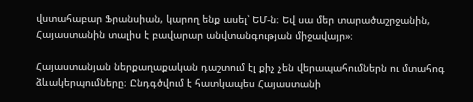վստահաբար Ֆրանսիան, կարող ենք ասել՝ ԵՄ-ն։ Եվ սա մեր տարածաշրջանին, Հայաստանին տալիս է բավարար անվտանգության միջավայր»։

Հայաստանյան ներքաղաքական դաշտում էլ քիչ չեն վերապահումներն ու մտահոգ ձևակերպումները։ Ընդգծվում է հատկապես Հայաստանի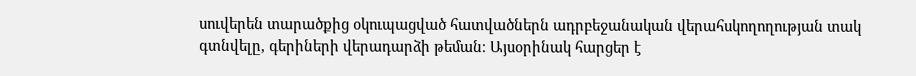սուվերեն տարածքից օկուպացված հատվածներն ադրբեջանական վերահսկողողության տակ գտնվելը, գերիների վերադարձի թեման։ Այսօրինակ հարցեր է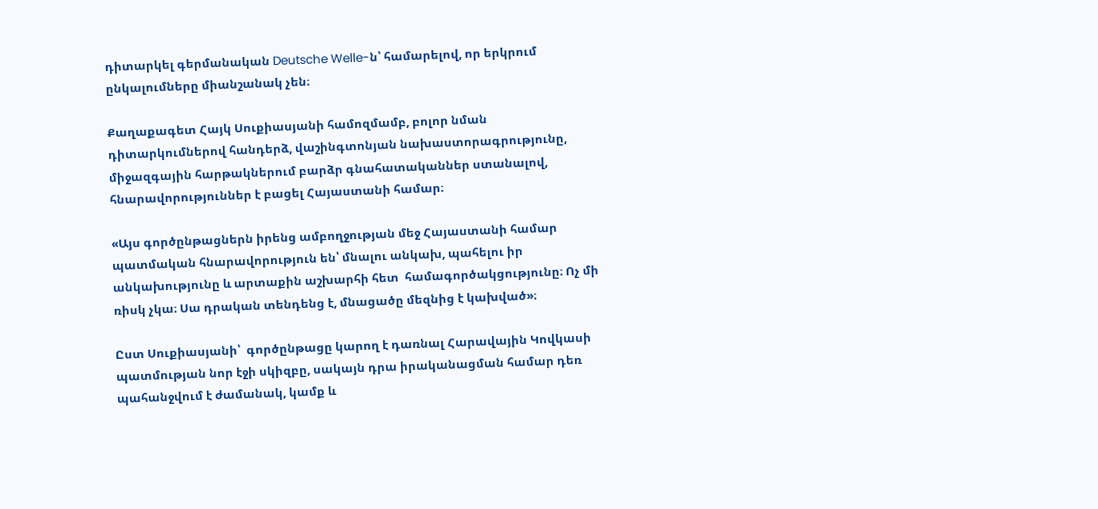դիտարկել գերմանական Deutsche Welle-ն՝ համարելով, որ երկրում ընկալումները միանշանակ չեն։

Քաղաքագետ Հայկ Սուքիասյանի համոզմամբ, բոլոր նման դիտարկումներով հանդերձ, վաշինգտոնյան նախաստորագրությունը, միջազգային հարթակներում բարձր գնահատականներ ստանալով, հնարավորություններ է բացել Հայաստանի համար։

«Այս գործընթացներն իրենց ամբողջության մեջ Հայաստանի համար պատմական հնարավորություն են՝ մնալու անկախ, պահելու իր անկախությունը և արտաքին աշխարհի հետ  համագործակցությունը։ Ոչ մի ռիսկ չկա։ Սա դրական տենդենց է, մնացածը մեզնից է կախված»։

Ըստ Սուքիասյանի՝  գործընթացը կարող է դառնալ Հարավային Կովկասի պատմության նոր էջի սկիզբը, սակայն դրա իրականացման համար դեռ պահանջվում է ժամանակ, կամք և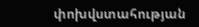փոխվստահության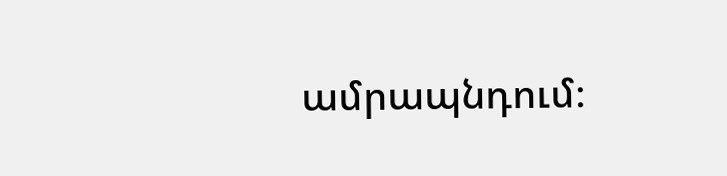ամրապնդում։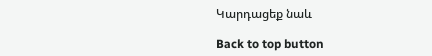Կարդացեք նաև

Back to top button